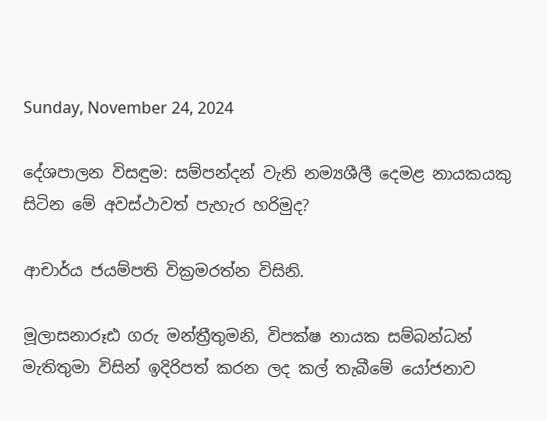Sunday, November 24, 2024

දේශපාලන විසඳුම: සම්පන්දන් වැනි නම්‍යශීලී දෙමළ නායකයකු සිටින මේ අවස්ථාවත් පැහැර හරිමුද?

ආචාර්ය ජයම්පති වික්‍රමරත්න විසිනි.

මූලාසනාරූඪ ගරු මන්ත්‍රීතුමනි, විපක්ෂ නායක සම්බන්ධන් මැතිතුමා විසින් ඉදිරිපත් කරන ලද කල් තැබීමේ යෝජනාව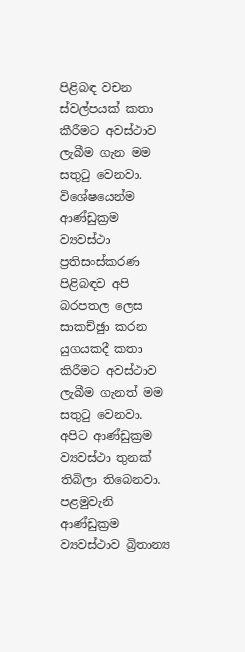පිළිබඳ වචන ස්වල්පයක් කතා කීරීමට අවස්ථාව ලැබීම ගැන මම සතුටු වෙනවා. විශේෂයෙන්ම ආණ්ඩුක්‍රම ව්‍යවස්ථා ප්‍රතිසංස්කරණ පිළිබඳව අපි බරපතල ලෙස සාකච්ඡුා කරන යුගයකදී කතා කිරීමට අවස්ථාව ලැබීම ගැනත් මම සතුටු වෙනවා.
අපිට ආණ්ඩුක්‍රම ව්‍යවස්ථා තුනක් තිබිලා තිබෙනවා. පළමුවැනි ආණ්ඩුක්‍රම ව්‍යවස්ථාව බ්‍රිතාන්‍ය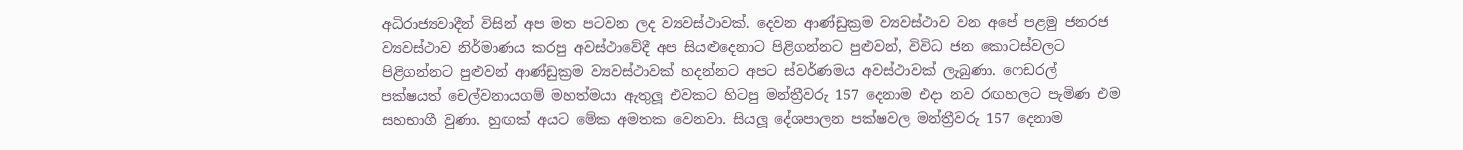අධිරාජ්‍යවාදීන් විසින් අප මත පටවන ලද ව්‍යවස්ථාවක්. දෙවන ආණ්ඩුක්‍රම ව්‍යවස්ථාව වන අපේ පළමු ජනරජ ව්‍යවස්ථාව නිර්මාණය කරපු අවස්ථාවේදී අප සියළුදෙනාට පිළිගන්නට පුළුවන්, විවිධ ජන කොටස්වලට පිළිගන්නට පුළුවන් ආණ්ඩුක්‍රම ව්‍යවස්ථාවක් හදන්නට අපට ස්වර්ණමය අවස්ථාවක් ලැබුණා. ෆෙඩරල් පක්ෂයත් චෙල්වනායගම් මහත්මයා ඇතුලූ එවකට හිටපු මන්ත්‍රීවරු 157 දෙනාම එදා නව රඟහලට පැමිණ එම සහභාගී වුණා. හුඟක් අයට මේක අමතක වෙනවා. සියලූ දේශපාලන පක්ෂවල මන්ත්‍රීවරු 157 දෙනාම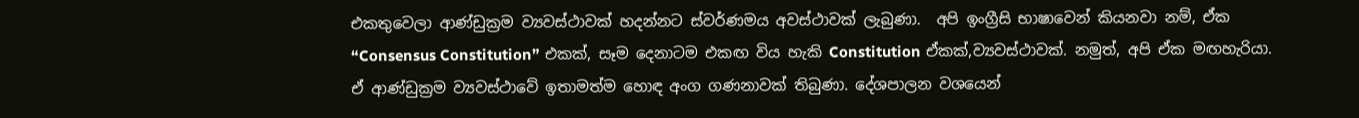එකතුවෙලා ආණ්ඩුක්‍රම ව්‍යවස්ථාවක් හදන්නට ස්වර්ණමය අවස්ථාවක් ලැබුණා.  අපි ඉංග්‍රීසි භාෂාවෙන් කියනවා නම්, ඒක “Consensus Constitution” එකක්, සෑම දෙනාටම එකඟ විය හැකි Constitution ඒකක්,ව්‍යවස්ථාවක්. නමුත්, අපි ඒක මඟහැරියා. ඒ ආණ්ඩුක්‍රම ව්‍යවස්ථාවේ ඉතාමත්ම හොඳ අංග ගණනාවක් තිබුණා. දේශපාලන වශයෙන්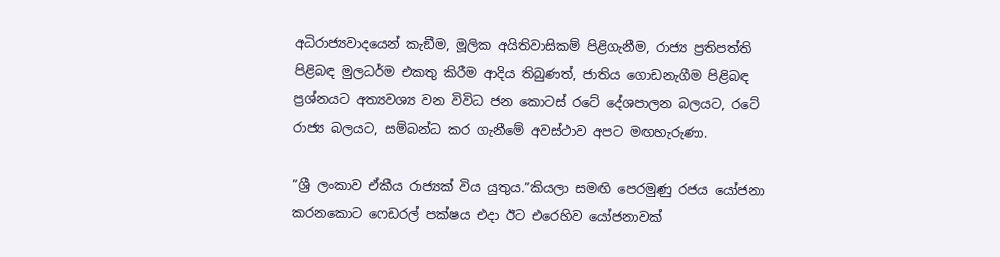අධිරාජ්‍යවාදයෙන් කැඞීම, මූලික අයිතිවාසිකම් පිළිගැනීම, රාජ්‍ය ප්‍රතිපත්ති පිළිබඳ මුලධර්ම එකතු කිරීම ආදිය තිබුණත්, ජාතිය ගොඩනැගීම පිළිබඳ ප්‍රශ්නයට අත්‍යවශ්‍ය වන විවිධ ජන කොටස් රටේ දේශපාලන බලයට, රටේ රාජ්‍ය බලයට, සම්බන්ධ කර ගැනීමේ අවස්ථාව අපට මඟහැරුණා.

”ශ්‍රී ලංකාව ඒකීය රාජ්‍යක් විය යුතුය.”කියලා සමඟි පෙරමුණු රජය යෝජනා කරනකොට ෆෙඩරල් පක්ෂය එදා ඊට එරෙහිව යෝජනාවක්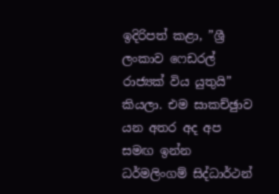ඉදිරිපත් කළා, ”ශ්‍රී ලංකාව ෆෙඩරල් රාජ්‍යක් විය යුතුයි” කියලා. එම සාකච්ඡුාව යන අතර අද අප සමඟ ඉන්න ධර්මලිංගම් සිද්ධාර්ථන්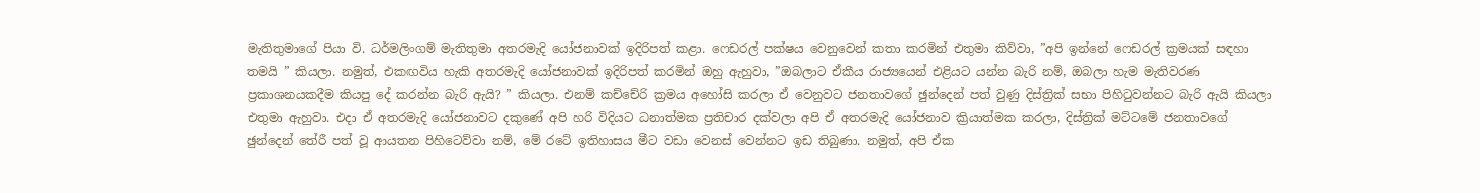මැතිතුමාගේ පියා වි. ධර්මලිංගම් මැතිතුමා අතරමැදි යෝජනාවක් ඉදිරිපත් කළා. ෆෙඩරල් පක්ෂය වෙනුවෙන් කතා කරමින් එතුමා කිව්වා, ”අපි ඉන්නේ ෆෙඩරල් ක්‍රමයක් සඳහා තමයි ” කියලා. නමුත්, එකඟවිය හැකි අතරමැදි යෝජනාවක් ඉදිරිපත් කරමින් ඔහු ඇහුවා, ”ඔබලාට ඒකීය රාජ්‍යයෙන් එළියට යන්න බැරි නම්, ඔබලා හැම මැතිවරණ ප්‍රකාශනයකදීම කියපු දේ කරන්න බැරි ඇයි? ” කියලා. එනම් කච්චේරි ක්‍රමය අහෝසි කරලා ඒ වෙනුවට ජනතාවගේ ඡුන්දෙන් පත් වුණු දිස්ත්‍රික් සභා පිහිටුවන්නට බැරි ඇයි කියලා එතුමා ඇහුවා. එදා ඒ අතරමැදි යෝජනාවට දකුණේ අපි හරි විදියට ධනාත්මක ප්‍රතිචාර දක්වලා අපි ඒ අතරමැදි යෝජනාව ක්‍රියාත්මක කරලා, දිස්ත්‍රික් මට්ටමේ ජනතාවගේ ඡුන්දෙන් තේරී පත් වූ ආයතන පිහිටෙව්වා නම්, මේ රටේ ඉතිහාසය මීට වඩා වෙනස් වෙන්නට ඉඩ තිබුණා. නමුත්, අපි ඒක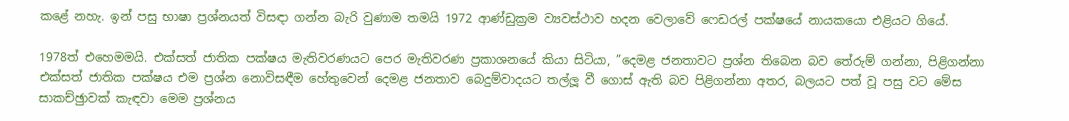කළේ නහැ. ඉන් පසු භාෂා ප්‍රශ්නයත් විසඳා ගන්න බැරි වුණාම තමයි 1972 ආණ්ඩුක්‍රම ව්‍යවස්ථාව හදන වෙලාවේ ෆෙඩරල් පක්ෂයේ නායකයො එළියට ගියේ.

1978ත් එහෙමමයි. එක්සත් ජාතික පක්ෂය මැතිවරණයට පෙර මැතිවරණ ප්‍රකාශනයේ කියා සිටියා, ”දෙමළ ජනතාවට ප්‍රශ්න තිබෙන බව තේරුම් ගන්නා, පිළිගන්නා එක්සත් ජාතික පක්ෂය එම ප්‍රශ්න නොවිසඳීම හේතුවෙන් දෙමළ ජනතාව බෙදුම්වාදයට තල්ලූ වී ගොස් ඇති බව පිළිගන්නා අතර, බලයට පත් වූ පසු වට මේස සාකච්ඡුාවක් කැඳවා මෙම ප්‍රශ්නය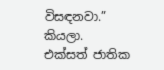විසඳනවා.” කියලා. එක්සත් ජාතික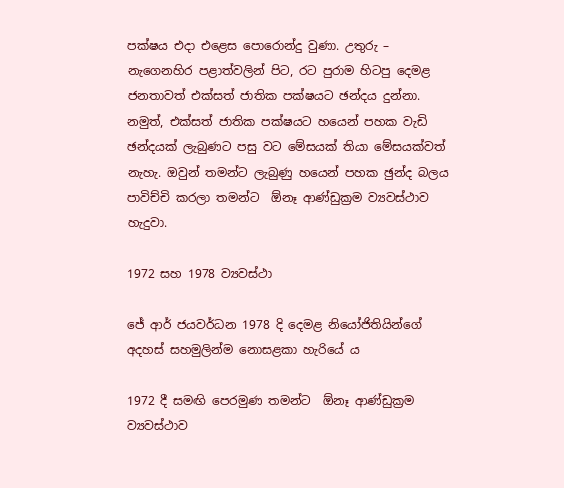පක්ෂය එදා එළෙස පොරොන්දු වුණා. උතුරු – නැගෙනහිර පළාත්වලින් පිට, රට පුරාම හිටපු දෙමළ ජනතාවත් එක්සත් ජාතික පක්ෂයට ඡන්දය දුන්නා. නමුත්, එක්සත් ජාතික පක්ෂයට හයෙන් පහක වැඩි ඡන්දයක් ලැබුණට පසු වට මේසයක් තියා මේසයක්වත් නැහැ. ඔවුන් තමන්ට ලැබුණු හයෙන් පහක ඡුන්ද බලය පාවිච්චි කරලා තමන්ට  ඕනෑ ආණ්ඩුක්‍රම ව්‍යවස්ථාව හැදුවා.

1972 සහ 1978 ව්‍යවස්ථා

ජේ ආර් ජයවර්ධන 1978 දි දෙමළ නියෝජිතියින්ගේ අදහස් සහමුලින්ම නොසළකා හැරියේ ය

1972 දී සමඟි පෙරමුණ තමන්ට  ඕනෑ ආණ්ඩුක්‍රම ව්‍යවස්ථාව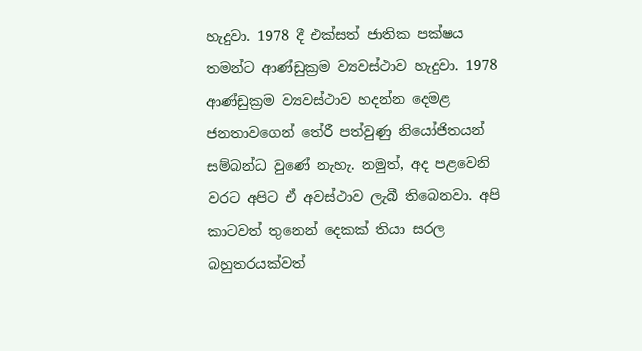හැදුවා. 1978 දී එක්සත් ජාතික පක්ෂය තමන්ට ආණ්ඩුක්‍රම ව්‍යවස්ථාව හැදුවා. 1978 ආණ්ඩුක්‍රම ව්‍යවස්ථාව හදන්න දෙමළ ජනතාවගෙන් තේරී පත්වුණු නියෝජිතයන් සම්බන්ධ වුණේ නැහැ. නමුත්, අද පළවෙනි වරට අපිට ඒ අවස්ථාව ලැබී තිබෙනවා. අපි කාටවත් තුනෙන් දෙකක් තියා සරල බහුතරයක්වත්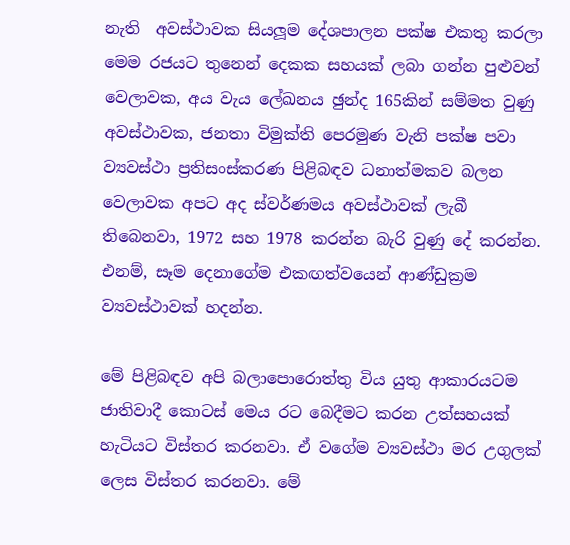නැති  අවස්ථාවක සියලූම දේශපාලන පක්ෂ එකතු කරලා මෙම රජයට තුනෙන් දෙකක සහයක් ලබා ගන්න පුළුවන් වෙලාවක, අය වැය ලේඛනය ඡුන්ද 165කින් සම්මත වුණු අවස්ථාවක, ජනතා විමුක්ති පෙරමුණ වැනි පක්ෂ පවා ව්‍යවස්ථා ප්‍රතිසංස්කරණ පිළිබඳව ධනාත්මකව බලන වෙලාවක අපට අද ස්වර්ණමය අවස්ථාවක් ලැබී තිබෙනවා, 1972 සහ 1978 කරන්න බැරි වුණු දේ කරන්න. එනම්, සෑම දෙනාගේම එකඟත්වයෙන් ආණ්ඩුක්‍රම ව්‍යවස්ථාවක් හදන්න.

මේ පිළිබඳව අපි බලාපොරොත්තු විය යුතු ආකාරයටම ජාතිවාදී කොටස් මෙය රට බෙදීමට කරන උත්සහයක් හැටියට විස්තර කරනවා. ඒ වගේම ව්‍යවස්ථා මර උගුලක් ලෙස විස්තර කරනවා. මේ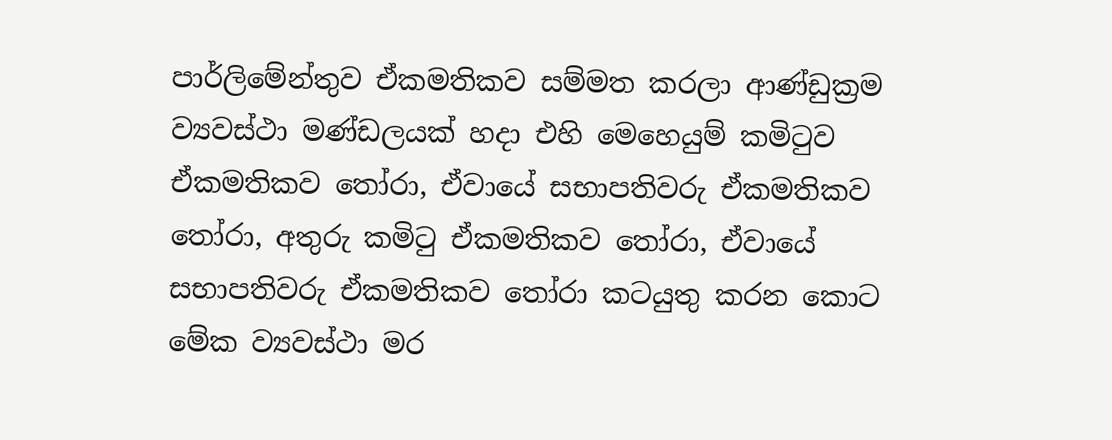පාර්ලිමේන්තුව ඒකමතිකව සම්මත කරලා ආණ්ඩුක්‍රම ව්‍යවස්ථා මණ්ඩලයක් හදා එහි මෙහෙයුම් කමිටුව ඒකමතිකව තෝරා, ඒවායේ සභාපතිවරු ඒකමතිකව තෝරා, අතුරු කමිටු ඒකමතිකව තෝරා, ඒවායේ සභාපතිවරු ඒකමතිකව තෝරා කටයුතු කරන කොට මේක ව්‍යවස්ථා මර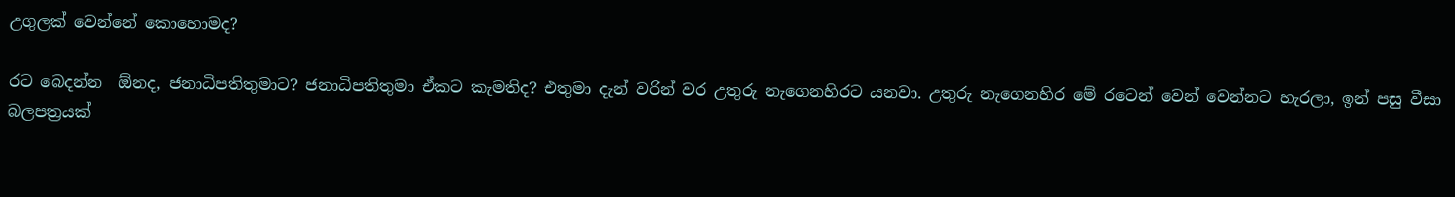උගුලක් වෙන්නේ කොහොමද?

රට බෙදන්න  ඕනද, ජනාධිපතිතුමාට? ජනාධිපතිතුමා ඒකට කැමතිද? එතුමා දැන් වරින් වර උතුරු නැගෙනහිරට යනවා. උතුරු නැගෙනහිර මේ රටෙන් වෙන් වෙන්නට හැරලා, ඉන් පසු වීසා බලපත්‍රයක්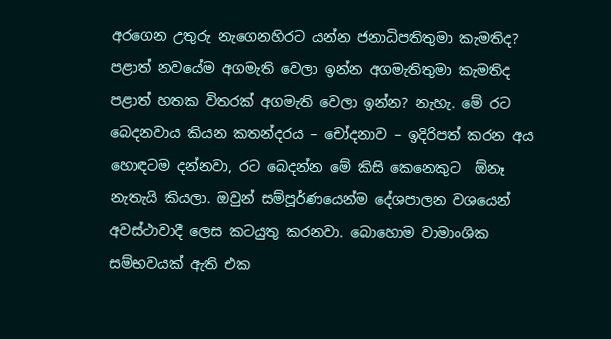අරගෙන උතුරු නැගෙනහිරට යන්න ජනාධිපතිතුමා කැමතිද? පළාත් නවයේම අගමැති වෙලා ඉන්න අගමැතිතුමා කැමතිද පළාත් හතක විතරක් අගමැති වෙලා ඉන්න? නැහැ. මේ රට බෙදනවාය කියන කතන්දරය – චෝදනාව – ඉදිරිපත් කරන අය හොඳටම දන්නවා, රට බෙදන්න මේ කිසි කෙනෙකුට  ඕනෑ නැතැයි කියලා. ඔවුන් සම්පූර්ණයෙන්ම දේශපාලන වශයෙන් අවස්ථාවාදී ලෙස කටයුතු කරනවා. බොහොම වාමාංශික සම්භවයක් ඇති එක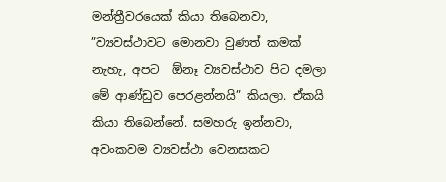මන්ත්‍රීවරයෙක් කියා තිබෙනවා, ”ව්‍යවස්ථාවට මොනවා වුණත් කමක් නැහැ, අපට  ඕනෑ ව්‍යවස්ථාව පිට දමලා මේ ආණ්ඩුව පෙරළන්නයි” කියලා. ඒකයි කියා තිබෙන්නේ. සමහරු ඉන්නවා, අවංකවම ව්‍යවස්ථා වෙනසකට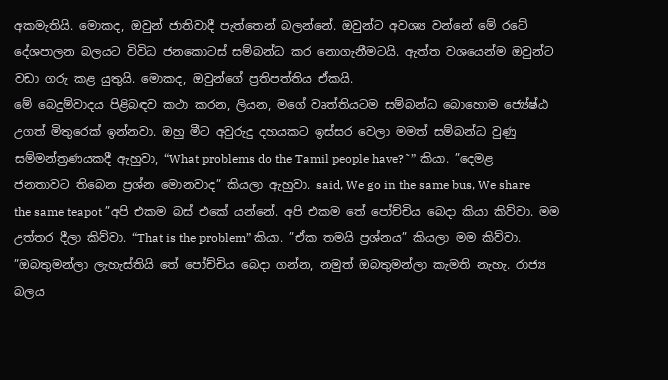අකමැතියි. මොකද, ඔවුන් ජාතිවාදී පැත්තෙන් බලන්නේ. ඔවුන්ට අවශ්‍ය වන්නේ මේ රටේ දේශපාලන බලයට විවිධ ජනකොටස් සම්බන්ධ කර නොගැනීමටයි. ඇත්ත වශයෙන්ම ඔවුන්ට වඩා ගරු කළ යුතුයි. මොකද, ඔවුන්ගේ ප්‍රතිපත්තිය ඒකයි.
මේ බෙදුම්වාදය පිළිබඳව කථා කරන, ලියන, මගේ වෘත්තියටම සම්බන්ධ බොහොම ජ්‍යේෂ්ඨ උගත් මිතුරෙක් ඉන්නවා. ඔහු මීට අවුරුදු දහයකට ඉස්සර වෙලා මමත් සම්බන්ධ වුණු සම්මන්ත්‍රණයකදී ඇහුවා, “What problems do the Tamil people have?˜” කියා. ”දෙමළ ජනතාවට තිබෙන ප්‍රශ්න මොනවාද” කියලා ඇහුවා. said, We go in the same bus, We share the same teapot ”අපි එකම බස් එකේ යන්නේ. අපි එකම තේ පෝච්චිය බෙදා කියා කිව්වා. මම උත්තර දීලා කිව්වා. “That is the problem” කියා. ”ඒක තමයි ප්‍රශ්නය” කියලා මම කිව්වා. ”ඔබතුමන්ලා ලැහැස්තියි තේ පෝච්චිය බෙදා ගන්න, නමුත් ඔබතුමන්ලා කැමති නැහැ. රාජ්‍ය බලය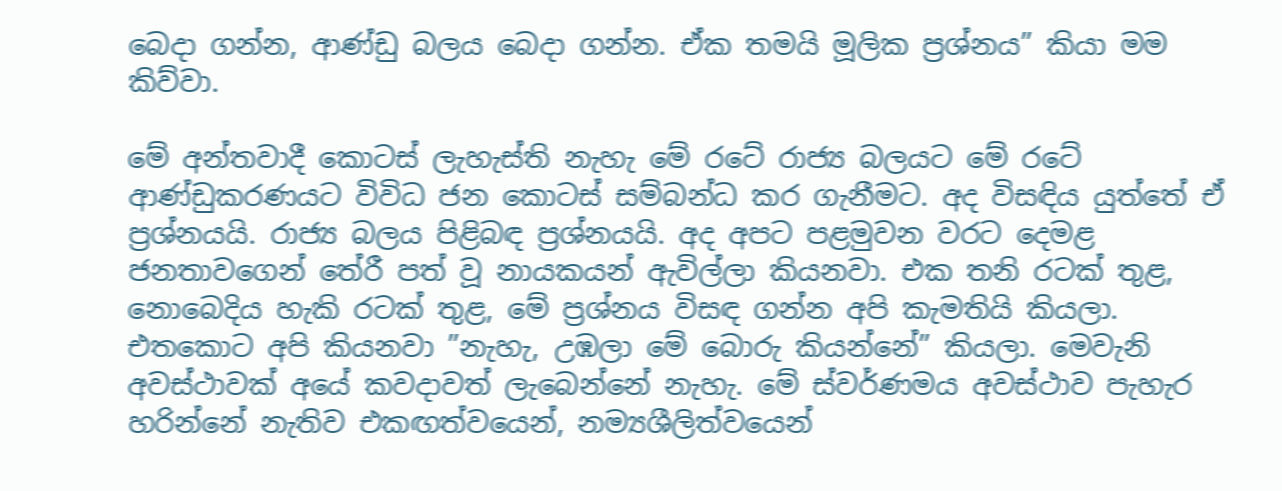බෙදා ගන්න, ආණ්ඩු බලය බෙදා ගන්න. ඒක තමයි මූලික ප්‍රශ්නය” කියා මම කිව්වා.

මේ අන්තවාදී කොටස් ලැහැස්ති නැහැ මේ රටේ රාජ්‍ය බලයට මේ රටේ ආණ්ඩුකරණයට විවිධ ජන කොටස් සම්බන්ධ කර ගැනීමට. අද විසඳිය යුත්තේ ඒ ප්‍රශ්නයයි. රාජ්‍ය බලය පිළිබඳ ප්‍රශ්නයයි. අද අපට පළමුවන වරට දෙමළ ජනතාවගෙන් තේරී පත් වූ නායකයන් ඇවිල්ලා කියනවා. එක තනි රටක් තුළ, නොබෙදිය හැකි රටක් තුළ, මේ ප්‍රශ්නය විසඳ ගන්න අපි කැමතියි කියලා. එතකොට අපි කියනවා ”නැහැ, උඹලා මේ බොරු කියන්නේ” කියලා. මෙවැනි අවස්ථාවක් අයේ කවදාවත් ලැබෙන්නේ නැහැ. මේ ස්වර්ණමය අවස්ථාව පැහැර හරින්නේ නැතිව එකඟත්වයෙන්, නම්‍යශීලිත්වයෙන්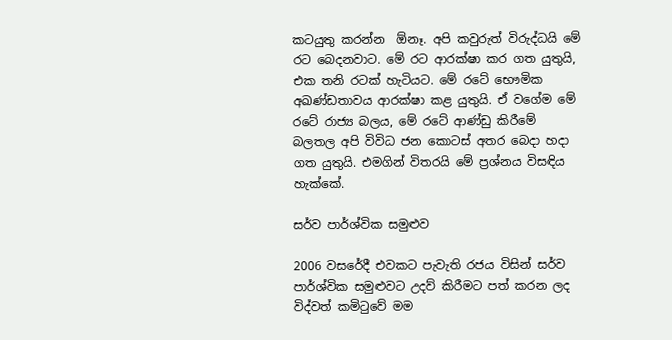කටයුතු කරන්න  ඕනෑ. අපි කවුරුත් විරුද්ධයි මේ රට බෙදනවාට. මේ රට ආරක්ෂා කර ගත යුතුයි, එක තනි රටක් හැටියට. මේ රටේ භෞමික අඛණ්ඩතාවය ආරක්ෂා කළ යුතුයි. ඒ වගේම මේ රටේ රාජ්‍ය බලය, මේ රටේ ආණ්ඩු කිරීමේ බලතල අපි විවිධ ජන කොටස් අතර බෙදා හදා ගත යුතුයි. එමගින් විතරයි මේ ප්‍රශ්නය විසඳිය හැක්කේ.

සර්ව පාර්ශ්වික සමුළුව

2006 වසරේදී එවකට පැවැති රජය විසින් සර්ව පාර්ශ්වික සමුළුවට උදව් කිරීමට පත් කරන ලද විද්වත් කමිටුවේ මම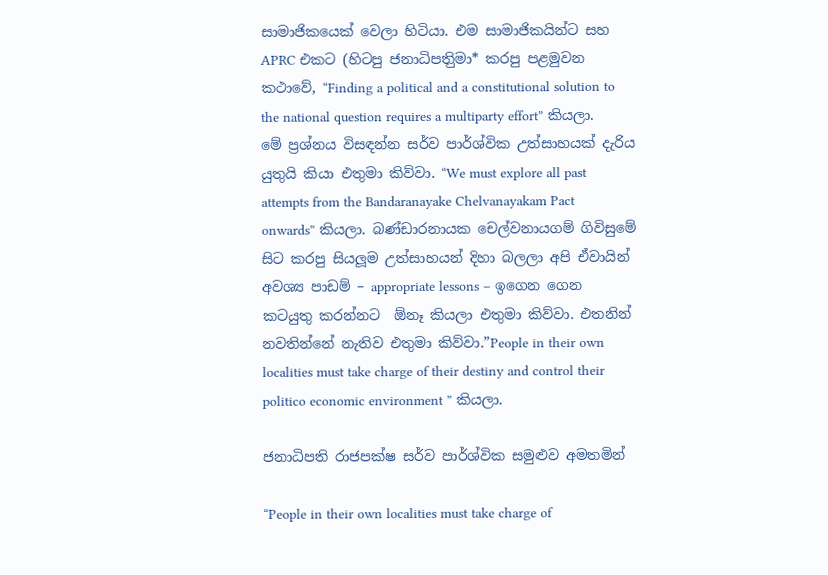සාමාජිකයෙක් වෙලා හිටියා. එම සාමාජිකයින්ට සහ APRC එකට (හිටපු ජනාධිපතිුමා* කරපු පළමුවන කථාවේ, “Finding a political and a constitutional solution to the national question requires a multiparty effort” කියලා. මේ ප්‍රශ්නය විසඳන්න සර්ව පාර්ශ්වික උත්සාහයක් දැරිය යුතුයි කියා එතුමා කිව්වා. “We must explore all past attempts from the Bandaranayake Chelvanayakam Pact onwards” කියලා. බණ්ඩාරනායක චෙල්වනායගම් ගිවිසුමේ සිට කරපු සියලූම උත්සාහයන් දිහා බලලා අපි ඒවායින් අවශ්‍ය පාඩම් – appropriate lessons – ඉගෙන ගෙන කටයුතු කරන්නට  ඕනෑ කියලා එතුමා කිව්වා. එතනින් නවතින්නේ නැතිව එතුමා කිව්වා.”People in their own localities must take charge of their destiny and control their politico economic environment ” කියලා.

ජනාධිපති රාජපක්ෂ සර්ව පාර්ශ්වික සමුළුව අමතමින්

“People in their own localities must take charge of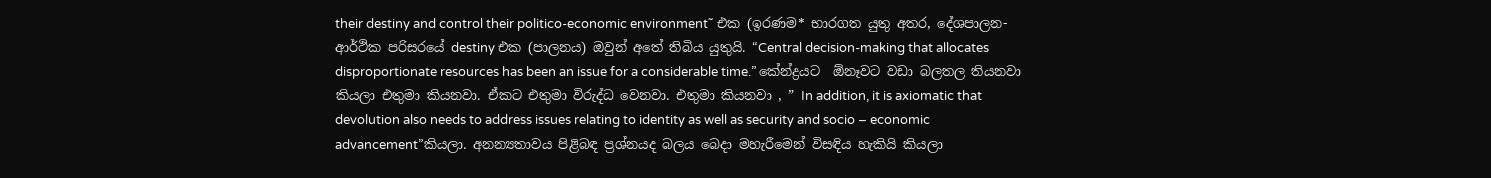their destiny and control their politico-economic environment˜ එක (ඉරණම* භාරගත යුතු අතර, දේශපාලන-ආර්ථික පරිසරයේ destiny එක (පාලනය) ඔවුන් අතේ තිබිය යුතුයි. “Central decision-making that allocates disproportionate resources has been an issue for a considerable time.” කේන්ද්‍රයට  ඕනෑවට වඩා බලතල තියනවා කියලා එතුමා කියනවා. ඒකට එතුමා විරුද්ධ වෙනවා. එතුමා කියනවා , ” In addition, it is axiomatic that devolution also needs to address issues relating to identity as well as security and socio – economic advancement”කියලා. අනන්‍යතාවය පිළිබඳ ප්‍රශ්නයද බලය බෙදා මහැරීමෙන් විසඳිය හැකියි කියලා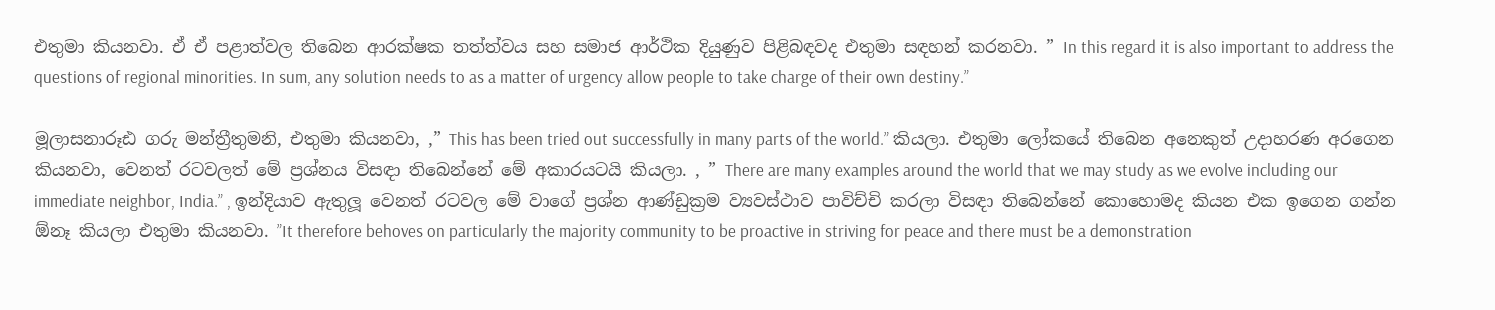එතුමා කියනවා. ඒ ඒ පළාත්වල තිබෙන ආරක්ෂක තත්ත්වය සහ සමාජ ආර්ථික දියුණුව පිළිබඳවද එතුමා සඳහන් කරනවා. ” In this regard it is also important to address the questions of regional minorities. In sum, any solution needs to as a matter of urgency allow people to take charge of their own destiny.”

මූලාසනාරූඪ ගරු මන්ත්‍රීතුමනි, එතුමා කියනවා, ,” This has been tried out successfully in many parts of the world.” කියලා. එතුමා ලෝකයේ තිබෙන අනෙකුත් උදාහරණ අරගෙන කියනවා, වෙනත් රටවලත් මේ ප්‍රශ්නය විසඳා තිබෙන්නේ මේ අකාරයටයි කියලා. , ” There are many examples around the world that we may study as we evolve including our immediate neighbor, India.” , ඉන්දියාව ඇතුලූ වෙනත් රටවල මේ වාගේ ප්‍රශ්න ආණ්ඩුක්‍රම ව්‍යවස්ථාව පාවිච්චි කරලා විසඳා තිබෙන්නේ කොහොමද කියන එක ඉගෙන ගන්න  ඕනෑ කියලා එතුමා කියනවා. ”It therefore behoves on particularly the majority community to be proactive in striving for peace and there must be a demonstration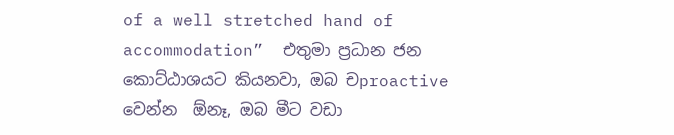of a well stretched hand of accommodation”  එතුමා ප්‍රධාන ජන කොට්ඨාශයට කියනවා, ඔබ චproactive වෙන්න  ඕනෑ, ඔබ මීට වඩා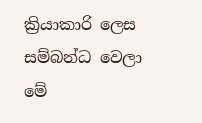ක්‍රියාකාරි ලෙස සම්බන්ධ වෙලා මේ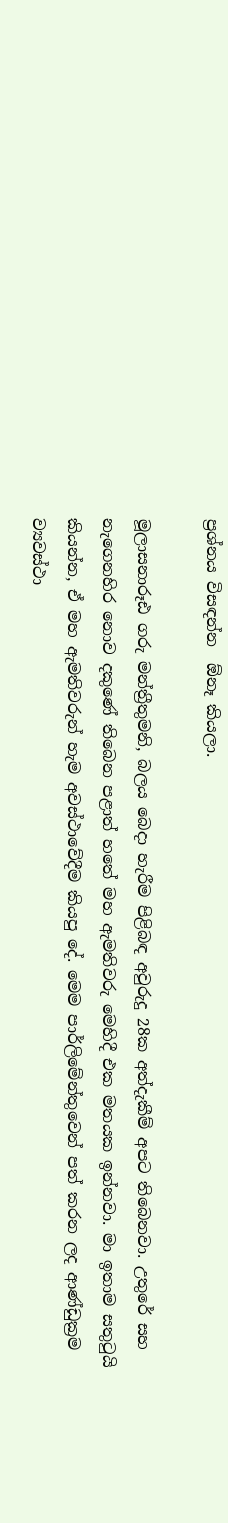ප්‍රශ්නය විසඳන්න  ඕනෑ කියලා.

මූලාසනාරූඪ ගරු මන්ත්‍රීතුමනි, බලය බෙදා හැරීම පිළිබඳ අවුරුදු 28ක අත්දැකීම් අපට තිබෙනවා. උතුරේ සහ නැගෙනහිර නොව දකුණේ තිබෙන පළාත් හතේ මහ ඇමතිවරු මෙහිදී එක මතයක ඉන්නවා. මා ඉතාම සතුටුයි කියන්න, ඒ මහ ඇමතිවරුන් හැම අවස්ථාවේදීම කියපු දේ. මෙම පාර්ලිමේන්තුවෙන් පත් කරන ලද ආණ්ඩුක්‍රම ව්‍යවස්ථා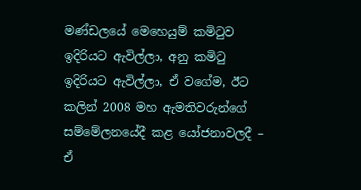මණ්ඩලයේ මෙහෙයුම් කමිටුව ඉදිරියට ඇවිල්ලා, අනු කමිටු ඉදිරියට ඇවිල්ලා, ඒ වගේම, ඊට කලින් 2008 මහ ඇමතිවරුන්ගේ සම්මේලනයේදී කළ යෝජනාවලදී – ඒ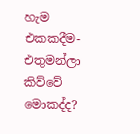හැම එකකදීම- එතුමන්ලා කිව්වේ මොකද්ද?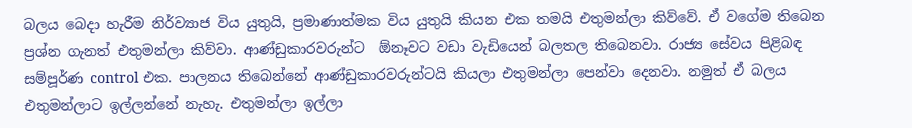බලය බෙදා හැරීම නිර්ව්‍යාජ විය යුතුයි, ප්‍රමාණාත්මක විය යුතුයි කියන එක තමයි එතුමන්ලා කිව්වේ. ඒ වගේම තිබෙන ප්‍රශ්න ගැනත් එතුමන්ලා කිව්වා. ආණ්ඩුකාරවරුන්ට  ඕනෑවට වඩා වැඩියෙන් බලතල තිබෙනවා. රාජ්‍ය සේවය පිළිබඳ සම්පූර්ණ control එක. පාලනය තිබෙන්නේ ආණ්ඩුකාරවරුන්ටයි කියලා එතුමන්ලා පෙන්වා දෙනවා. නමුත් ඒ බලය එතුමන්ලාට ඉල්ලන්නේ නැහැ. එතුමන්ලා ඉල්ලා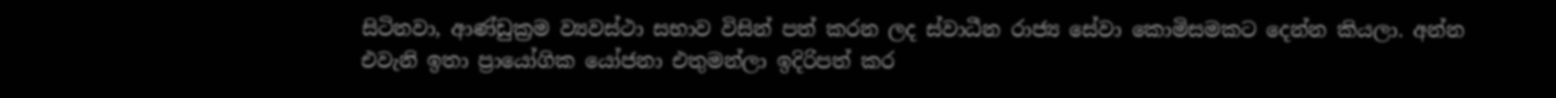සිටිනවා, ආණ්ඩුක්‍රම ව්‍යවස්ථා සභාව විසින් පත් කරන ලද ස්වාධීන රාජ්‍ය සේවා කොමිසමකට දෙන්න කියලා. අන්න එවැනි ඉතා ප්‍රායෝගික යෝජනා එතුමන්ලා ඉදිරිපත් කර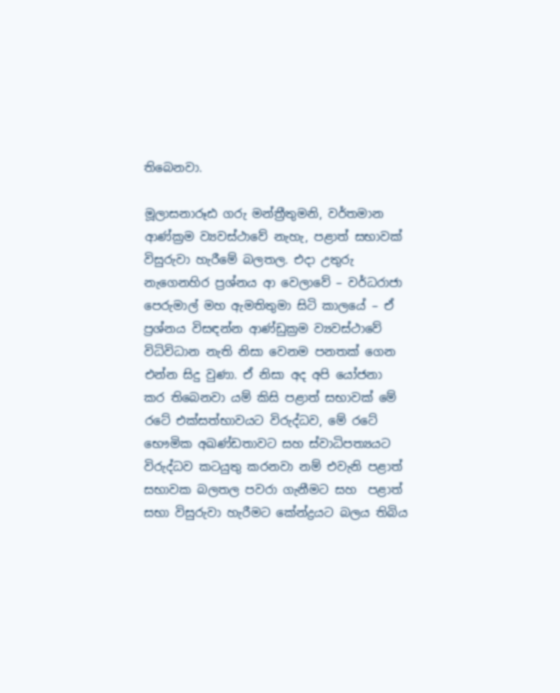තිබෙනවා.

මූලාසනාරූඪ ගරු මන්ත්‍රීතුමනි, වර්තමාන ආණ්ක්‍රම ව්‍යවස්ථාවේ නැහැ, පළාත් සභාවක් විසුරුවා හැරීමේ බලතල. එදා උතුරු නැගෙනහිර ප්‍රශ්නය ආ වෙලාවේ – වර්ධරාජා පෙරුමාල් මහ ඇමතිතුමා සිටි කාලයේ – ඒ ප්‍රශ්නය විසඳන්න ආණ්ඩුක්‍රම ව්‍යවස්ථාවේ විධිවිධාන නැති නිසා වෙනම පනතක් ගෙන එන්න සිදු වුණා. ඒ නිසා අද අපි යෝජනා කර තිබෙනවා යම් කිසි පළාත් සභාවක් මේ රටේ එක්සත්භාවයට විරුද්ධව, මේ රටේ භෞමික අඛණ්ඩතාවට සහ ස්වාධිපත්‍යයට විරුද්ධව කටයුතු කරනවා නම් එවැනි පළාත් සභාවක බලතල පවරා ගැනීමට සහ  පළාත් සභා විසුරුවා හැරීමට කේන්ද්‍රයට බලය තිබිය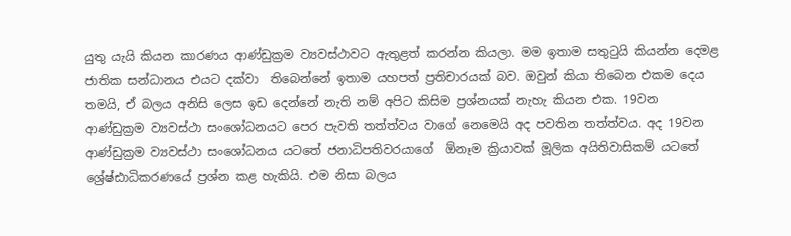යුතු යැයි කියන කාරණය ආණ්ඩුක්‍රම ව්‍යවස්ථාවට ඇතුළත් කරන්න කියලා. මම ඉතාම සතුටුයි කියන්න දෙමළ ජාතික සන්ධානය එයට දක්වා  තිබෙන්නේ ඉතාම යහපත් ප්‍රතිචාරයක් බව. ඔවුන් කියා තිබෙන එකම දෙය තමයි, ඒ බලය අනිසි ලෙස ඉඩ දෙන්නේ නැති නම් අපිට කිසිම ප්‍රශ්නයක් නැහැ කියන එක. 19වන ආණ්ඩුක්‍රම ව්‍යවස්ථා සංශෝධනයට පෙර පැවති තත්ත්වය වාගේ නෙමෙයි අද පවතින තත්ත්වය. අද 19වන ආණ්ඩුක්‍රම ව්‍යවස්ථා සංශෝධනය යටතේ ජනාධිපතිවරයාගේ  ඕනෑම ක්‍රියාවක් මූලික අයිතිවාසිකම් යටතේ ශ්‍රේෂ්ඪාධිකරණයේ ප්‍රශ්න කළ හැකියි. එම නිසා බලය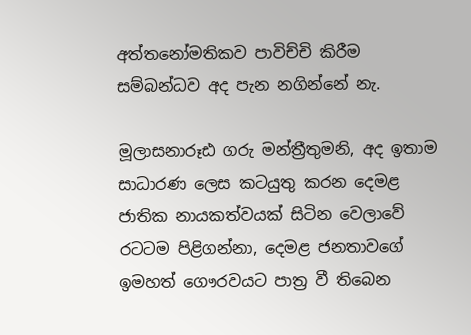අත්තනෝමතිකව පාවිච්චි කිරීම සම්බන්ධව අද පැන නගින්නේ නැ.

මූලාසනාරූඪ ගරු මන්ත්‍රීතුමනි, අද ඉතාම සාධාරණ ලෙස කටයුතු කරන දෙමළ ජාතික නායකත්වයක් සිටින වෙලාවේ රටටම පිළිගන්නා, දෙමළ ජනතාවගේ ඉමහත් ගෞරවයට පාත්‍ර වී තිබෙන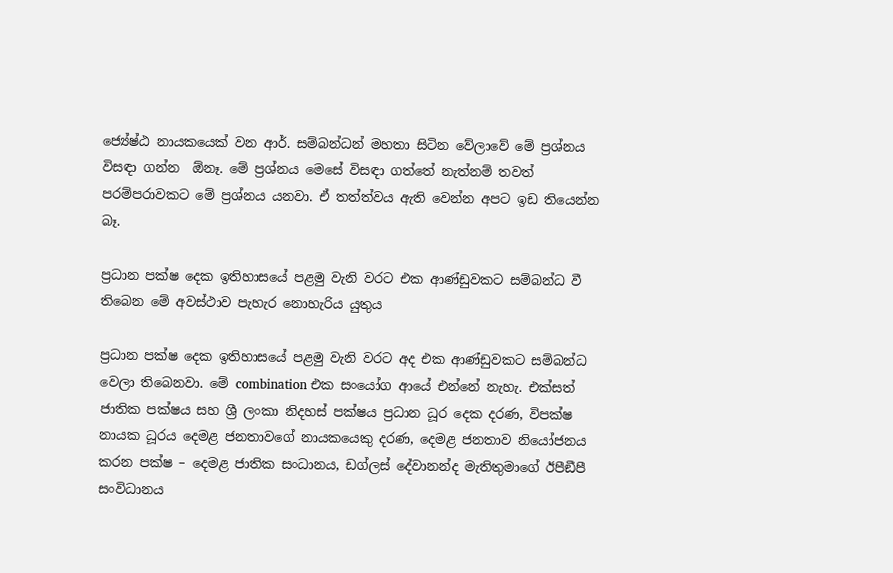ජ්‍යේෂ්ඨ නායකයෙක් වන ආර්. සම්බන්ධන් මහතා සිටින වේලාවේ මේ ප්‍රශ්නය විසඳා ගන්න  ඕනෑ. මේ ප්‍රශ්නය මෙසේ විසඳා ගත්තේ නැත්නම් තවත් පරම්පරාවකට මේ ප්‍රශ්නය යනවා. ඒ තත්ත්වය ඇති වෙන්න අපට ඉඩ තියෙන්න බෑ.

ප්‍රධාන පක්ෂ දෙක ඉතිහාසයේ පළමු වැනි වරට එක ආණ්ඩුවකට සම්බන්ධ වී තිබෙන මේ අවස්ථාව පැහැර නොහැරිය යුතුය

ප්‍රධාන පක්ෂ දෙක ඉතිහාසයේ පළමු වැනි වරට අද එක ආණ්ඩුවකට සම්බන්ධ වෙලා තිබෙනවා. මේ combination එක සංයෝග ආයේ එන්නේ නැහැ. එක්සත් ජාතික පක්ෂය සහ ශ්‍රී ලංකා නිදහස් පක්ෂය ප්‍රධාන ධූර දෙක දරණ, විපක්ෂ නායක ධූරය දෙමළ ජනතාවගේ නායකයෙකු දරණ, දෙමළ ජනතාව නියෝජනය කරන පක්ෂ – දෙමළ ජාතික සංධානය, ඩග්ලස් දේවානන්ද මැතිතුමාගේ ඊපීඞීපී සංවිධානය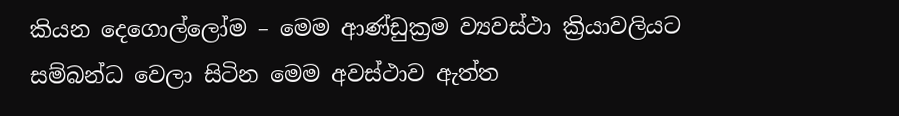කියන දෙගොල්ලෝම – මෙම ආණ්ඩුක්‍රම ව්‍යවස්ථා ක්‍රියාවලියට සම්බන්ධ වෙලා සිටින මෙම අවස්ථාව ඇත්ත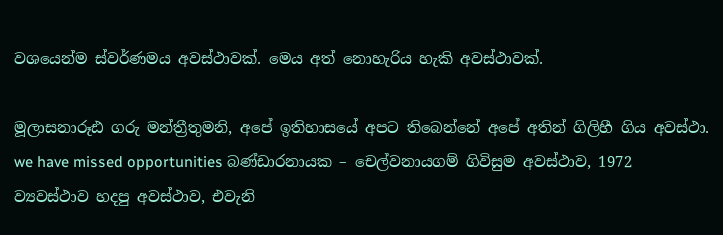වශයෙන්ම ස්වර්ණමය අවස්ථාවක්. මෙය අත් නොහැරිය හැකි අවස්ථාවක්.

මූලාසනාරූඪ ගරු මන්ත්‍රීතුමනි, අපේ ඉතිහාසයේ අපට තිබෙන්නේ අපේ අතින් ගිලිහී ගිය අවස්ථා. we have missed opportunities බණ්ඩාරනායක – චෙල්වනායගම් ගිවිසුම අවස්ථාව, 1972 ව්‍යවස්ථාව හදපු අවස්ථාව, එවැනි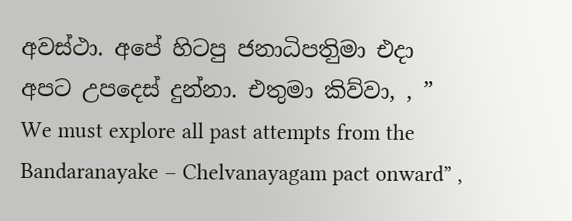අවස්ථා. අපේ හිටපු ජනාධිපතිුමා එදා අපට උපදෙස් දුන්නා. එතුමා කිව්වා, , ” We must explore all past attempts from the Bandaranayake – Chelvanayagam pact onward” ,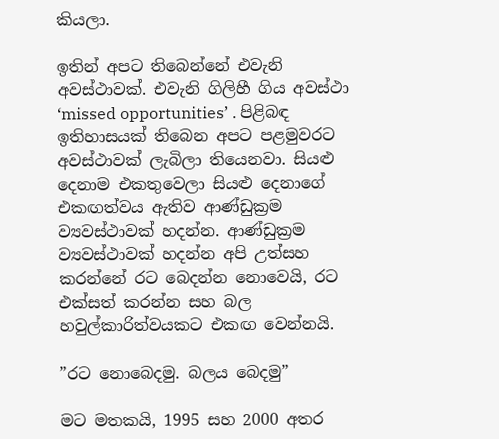කියලා.

ඉතින් අපට තිබෙන්නේ එවැනි අවස්ථාවක්. එවැනි ගිලිහී ගිය අවස්ථා ‘missed opportunities’ . පිළිබඳ ඉතිහාසයක් තිබෙන අපට පළමුවරට අවස්ථාවක් ලැබිලා තියෙනවා. සියළු දෙනාම එකතුවෙලා සියළු දෙනාගේ එකඟත්වය ඇතිව ආණ්ඩුක්‍රම ව්‍යවස්ථාවක් හදන්න. ආණ්ඩුක්‍රම ව්‍යවස්ථාවක් හදන්න අපි උත්සහ කරන්නේ රට බෙදන්න නොවෙයි, රට එක්සත් කරන්න සහ බල හවුල්කාරිත්වයකට එකඟ වෙන්නයි.

”රට නොබෙදමු. බලය බෙදමු”

මට මතකයි, 1995 සහ 2000 අතර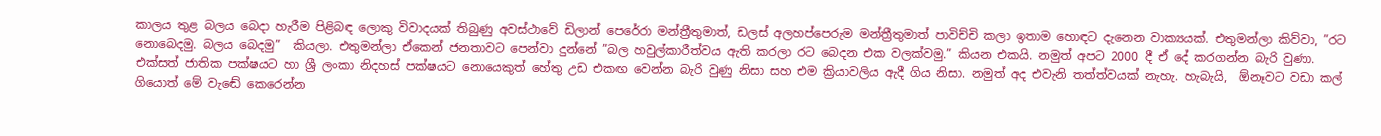කාලය තුළ බලය බෙදා හැරීම පිළිබඳ ලොකු විවාදයක් තිබුණු අවස්ථාවේ ඩිලාන් පෙරේරා මන්ත්‍රීතුමාත්, ඩලස් අලහප්පෙරුම මන්ත්‍රීතුමාත් පාවිච්චි කලා ඉතාම හොඳට දැනෙන වාක්‍යයක්. එතුමන්ලා කිව්වා, ”රට නොබෙදමු. බලය බෙදමු”  කියලා. එතුමන්ලා ඒකෙන් ජනතාවට පෙන්වා දුන්නේ ”බල හවුල්කාරීත්වය ඇති කරලා රට බෙදන එක වලක්වමු.” කියන එකයි. නමුත් අපට 2000 දී ඒ දේ කරගන්න බැරි වුණා. එක්සත් ජාතික පක්ෂයට හා ශ්‍රී ලංකා නිදහස් පක්ෂයට නොයෙකුත් හේතු උඩ එකඟ වෙන්න බැරි වුණු නිසා සහ එම ක්‍රියාවලිය ඇදී ගිය නිසා. නමුත් අද එවැනි තත්ත්වයක් නැහැ. හැබැයි,  ඕනෑවට වඩා කල් ගියොත් මේ වැඬේ කෙරෙන්න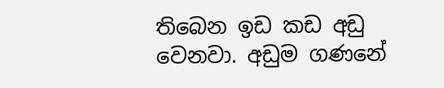තිබෙන ඉඩ කඩ අඩු වෙනවා. අඩුම ගණනේ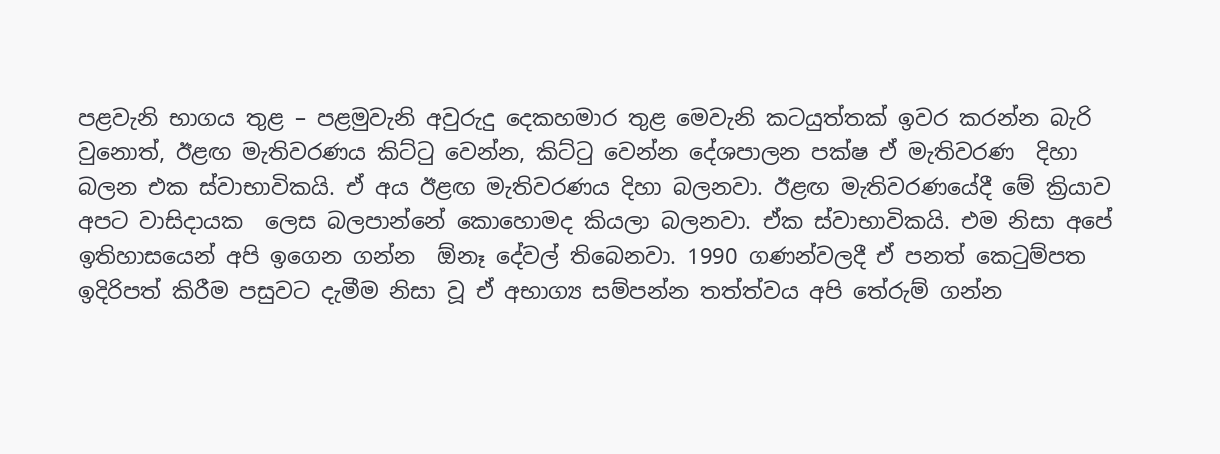පළවැනි භාගය තුළ – පළමුවැනි අවුරුදු දෙකහමාර තුළ මෙවැනි කටයුත්තක් ඉවර කරන්න බැරි වුනොත්, ඊළඟ මැතිවරණය කිට්ටු වෙන්න, කිට්ටු වෙන්න දේශපාලන පක්ෂ ඒ මැතිවරණ  දිහා බලන එක ස්වාභාවිකයි. ඒ අය ඊළඟ මැතිවරණය දිහා බලනවා. ඊළඟ මැතිවරණයේදී මේ ක්‍රියාව අපට වාසිදායක  ලෙස බලපාන්නේ කොහොමද කියලා බලනවා. ඒක ස්වාභාවිකයි. එම නිසා අපේ ඉතිහාසයෙන් අපි ඉගෙන ගන්න  ඕනෑ දේවල් තිබෙනවා. 1990 ගණන්වලදී ඒ පනත් කෙටුම්පත ඉදිරිපත් කිරීම පසුවට දැමීම නිසා වූ ඒ අභාග්‍ය සම්පන්න තත්ත්වය අපි තේරුම් ගන්න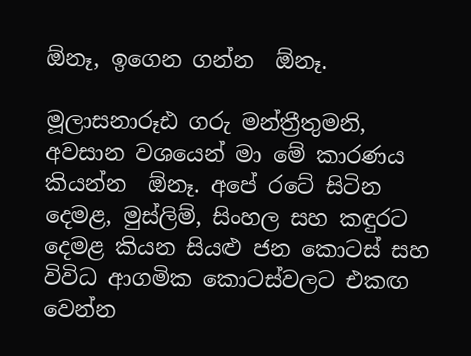ඕනෑ, ඉගෙන ගන්න  ඕනෑ.

මූලාසනාරූඪ ගරු මන්ත්‍රීතුමනි, අවසාන වශයෙන් මා මේ කාරණය කියන්න  ඕනෑ. අපේ රටේ සිටින දෙමළ, මුස්ලිම්, සිංහල සහ කඳුරට දෙමළ කියන සියළු ජන කොටස් සහ විවිධ ආගමික කොටස්වලට එකඟ වෙන්න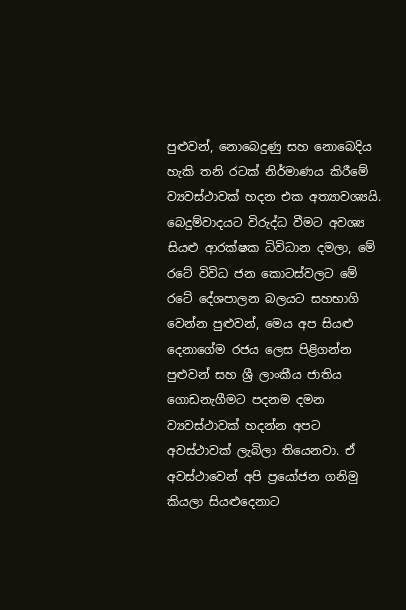පුළුවන්, නොබෙදුණු සහ නොබෙදිය හැකි තනි රටක් නිර්මාණය කිරීමේ ව්‍යවස්ථාවක් හදන එක අත්‍යාවශ්‍යයි. බෙදුම්වාදයට විරුද්ධ වීමට අවශ්‍ය සියළු ආරක්ෂක ධිවිධාන දමලා, මේ රටේ විවිධ ජන කොටස්වලට මේ රටේ දේශපාලන බලයට සහභාගි වෙන්න පුළුවන්, මෙය අප සියළු දෙනාගේම රජය ලෙස පිළිගන්න පුළුවන් සහ ශ්‍රී ලාංකීය ජාතිය ගොඩනැගීමට පදනම දමන ව්‍යවස්ථාවක් හදන්න අපට අවස්ථාවක් ලැබිලා තියෙනවා. ඒ අවස්ථාවෙන් අපි ප්‍රයෝජන ගනිමු කියලා සියළුදෙනාට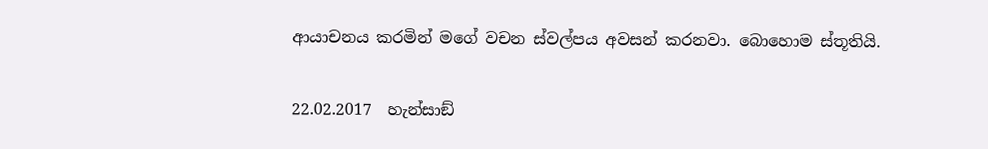ආයාචනය කරමින් මගේ වචන ස්වල්පය අවසන් කරනවා. බොහොම ස්තූතියි.

22.02.2017  හැන්සාඞ්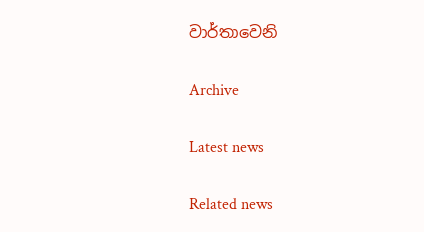වාර්තාවෙනි

Archive

Latest news

Related news